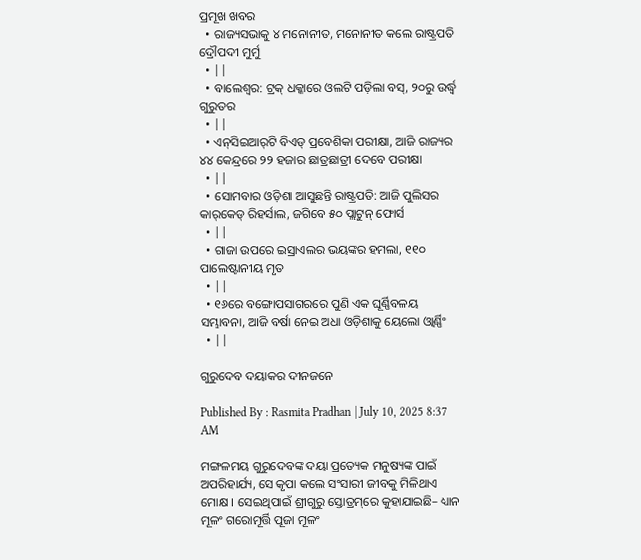ପ୍ରମୂଖ ଖବର
  • ରାଜ୍ୟସଭାକୁ ୪ ମନୋନୀତ, ମନୋନୀତ କଲେ ରାଷ୍ଟ୍ରପତି ଦ୍ରୌପଦୀ ମୁର୍ମୁ
  • ||
  • ବାଲେଶ୍ବର: ଟ୍ରକ୍‌ ଧକ୍କାରେ ଓଲଟି ପଡ଼ିଲା ବସ୍‌, ୨୦ରୁ ଉର୍ଦ୍ଧ୍ୱ ଗୁରୁତର
  • ||
  • ଏନ୍‌ସିଇଆର୍‌ଟି ବିଏଡ୍‌ ପ୍ରବେଶିକା ପରୀକ୍ଷା, ଆଜି ରାଜ୍ୟର ୪୪ କେନ୍ଦ୍ରରେ ୨୨ ହଜାର ଛାତ୍ରଛାତ୍ରୀ ଦେବେ ପରୀକ୍ଷା
  • ||
  • ସୋମବାର ଓଡ଼ିଶା ଆସୁଛନ୍ତି ରାଷ୍ଟ୍ରପତି: ଆଜି ପୁଲିସର କାର୍‌କେଡ୍‌ ରିହର୍ସାଲ, ଜଗିବେ ୫୦ ପ୍ଲାଟୁନ୍‌ ଫୋର୍ସ
  • ||
  • ଗାଜା ଉପରେ ଇସ୍ରାଏଲର ଭୟଙ୍କର ହମଲା, ୧୧୦ ପାଲେଷ୍ଟାନୀୟ ମୃତ
  • ||
  • ୧୬ରେ ବଙ୍ଗୋପସାଗରରେ ପୁଣି ଏକ ଘୂର୍ଣ୍ଣିବଳୟ ସମ୍ଭାବନା, ଆଜି ବର୍ଷା ନେଇ ଅଧା ଓଡ଼ିଶାକୁ ୟେଲୋ ଓ୍ବାର୍ଣ୍ଣିଂ
  • ||

ଗୁରୁଦେବ ଦୟାକର ଦୀନଜନେ

Published By : Rasmita Pradhan | July 10, 2025 8:37 AM

ମଙ୍ଗଳମୟ ଗୁରୁଦେବଙ୍କ ଦୟା ପ୍ରତ୍ୟେକ ମନୁଷ୍ୟଙ୍କ ପାଇଁ ଅପରିହାର୍ଯ୍ୟ, ସେ କୃପା କଲେ ସଂସାରୀ ଜୀବକୁ ମିଳିଥାଏ ମୋକ୍ଷ । ସେଇଥିପାଇଁ ଶ୍ରୀଗୁରୁ ସ୍ତୋତ୍ରମ୍‌ରେ କୁହାଯାଇଛି– ଧ୍ୟାନ ମୂଳଂ ଗରୋମୂର୍ତ୍ତି ପୂଜା ମୂଳଂ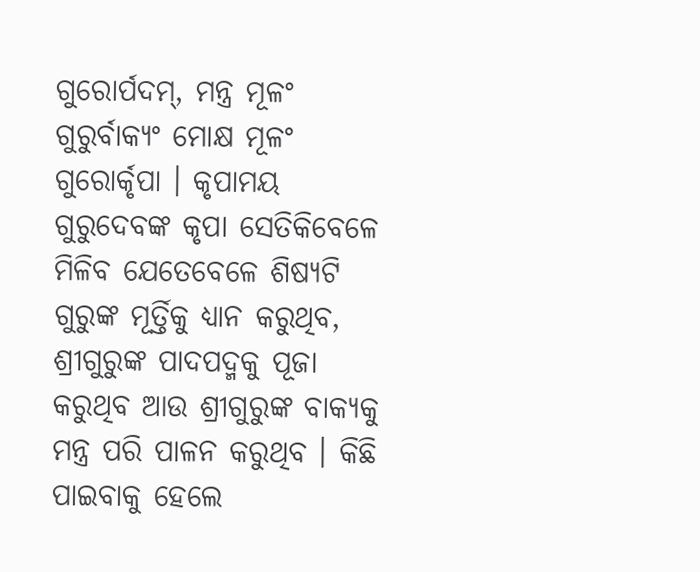ଗୁରୋର୍ପଦମ୍‌, ମନ୍ତ୍ର ମୂଳଂ ଗୁରୁର୍ବାକ୍ୟଂ ମୋକ୍ଷ ମୂଳଂ ଗୁରୋର୍କୃପା । କୃପାମୟ ଗୁରୁଦେବଙ୍କ କୃପା ସେତିକିବେଳେ ମିଳିବ ଯେତେବେଳେ ଶିଷ୍ୟଟି ଗୁରୁଙ୍କ ମୂର୍ତ୍ତିକୁ ଧ୍ୟାନ କରୁଥିବ, ଶ୍ରୀଗୁରୁଙ୍କ ପାଦପଦ୍ମକୁ ପୂଜା କରୁଥିବ ଆଉ ଶ୍ରୀଗୁରୁଙ୍କ ବାକ୍ୟକୁ ମନ୍ତ୍ର ପରି ପାଳନ କରୁଥିବ । କିଛି ପାଇବାକୁ ହେଲେ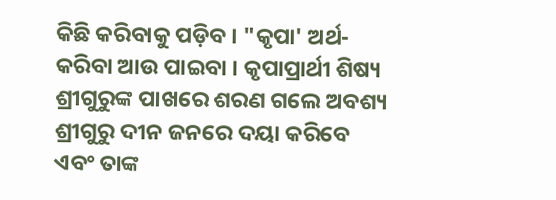କିଛି କରିବାକୁ ପଡ଼ିବ । "କୃପା' ଅର୍ଥ- କରିବା ଆଉ ପାଇବା । କୃପାପ୍ରାର୍ଥୀ ଶିଷ୍ୟ ଶ୍ରୀଗୁରୁଙ୍କ ପାଖରେ ଶରଣ ଗଲେ ଅବଶ୍ୟ ଶ୍ରୀଗୁରୁ ଦୀନ ଜନରେ ଦୟା କରିବେ ଏବଂ ତାଙ୍କ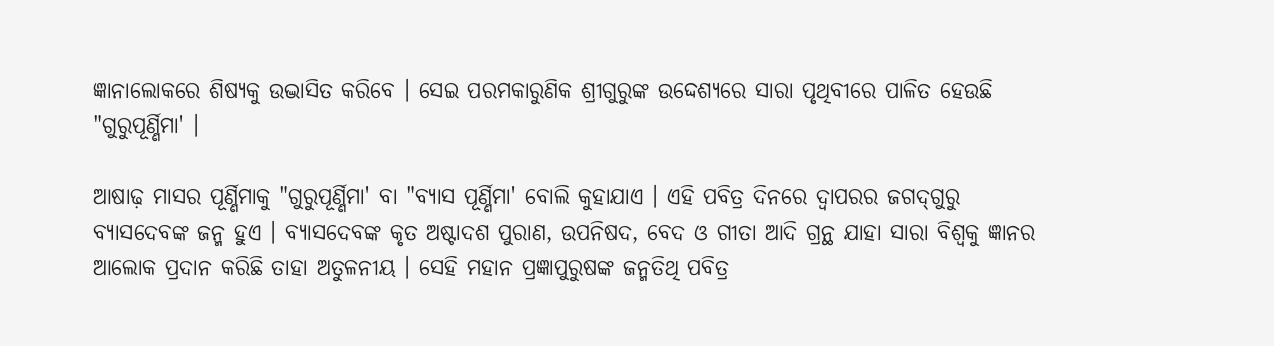ଜ୍ଞାନାଲୋକରେ ଶିଷ୍ୟକୁ ଉଦ୍ଭାସିତ କରିବେ । ସେଇ ପରମକାରୁଣିକ ଶ୍ରୀଗୁରୁଙ୍କ ଉଦ୍ଦେଶ୍ୟରେ ସାରା ପୃଥିବୀରେ ପାଳିତ ହେଉଛି "ଗୁରୁପୂର୍ଣ୍ଣିମା' ।

ଆଷାଢ଼ ମାସର ପୂର୍ଣ୍ଣିମାକୁ "ଗୁରୁପୂର୍ଣ୍ଣିମା' ବା "ବ୍ୟାସ ପୂର୍ଣ୍ଣିମା' ବୋଲି କୁହାଯାଏ । ଏହି ପବିତ୍ର ଦିନରେ ଦ୍ୱାପରର ଜଗଦ୍‌ଗୁରୁ ବ୍ୟାସଦେବଙ୍କ ଜନ୍ମ ହୁଏ । ବ୍ୟାସଦେବଙ୍କ କୃତ ଅଷ୍ଟାଦଶ ପୁରାଣ, ଉପନିଷଦ, ବେଦ ଓ ଗୀତା ଆଦି ଗ୍ରନ୍ଥ ଯାହା ସାରା ବିଶ୍ୱକୁ ଜ୍ଞାନର ଆଲୋକ ପ୍ରଦାନ କରିଛି ତାହା ଅତୁଳନୀୟ । ସେହି ମହାନ ପ୍ରଜ୍ଞାପୁରୁଷଙ୍କ ଜନ୍ମତିଥି ପବିତ୍ର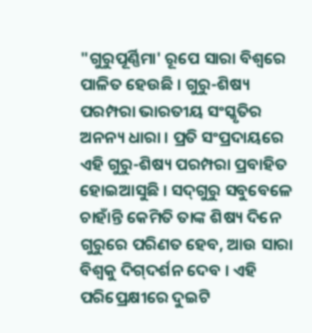"ଗୁରୁପୂର୍ଣ୍ଣିମା' ରୂପେ ସାରା ବିଶ୍ୱରେ ପାଳିତ ହେଉଛି । ଗୁରୁ-ଶିଷ୍ୟ ପରମ୍ପରା ଭାରତୀୟ ସଂସ୍କୃତିର ଅନନ୍ୟ ଧାରା । ପ୍ରତି ସଂପ୍ରଦାୟରେ ଏହି ଗୁରୁ-ଶିଷ୍ୟ ପରମ୍ପରା ପ୍ରବାହିତ ହୋଇଆସୁଛି । ସଦ୍‌ଗୁରୁ ସବୁବେଳେ ଚାହାଁନ୍ତି କେମିତି ତାଙ୍କ ଶିଷ୍ୟ ଦିନେ ଗୁରୁରେ ପରିଣତ ହେବ, ଆଉ ସାରା ବିଶ୍ୱକୁ ଦିଗ୍‌ଦର୍ଶନ ଦେବ । ଏହି ପରିପ୍ରେକ୍ଷୀରେ ଦୁଇଟି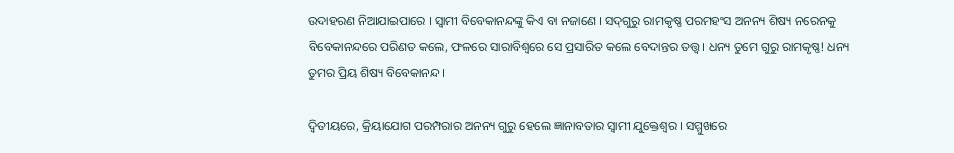ଉଦାହରଣ ନିଆଯାଇପାରେ । ସ୍ୱାମୀ ବିବେକାନନ୍ଦଙ୍କୁ କିଏ ବା ନଜାଣେ । ସଦ୍‌ଗୁରୁ ରାମକୃଷ୍ଣ ପରମହଂସ ଅନନ୍ୟ ଶିଷ୍ୟ ନରେନକୁ ବିବେକାନନ୍ଦରେ ପରିଣତ କଲେ, ଫଳରେ ସାରାବିଶ୍ୱରେ ସେ ପ୍ରସାରିତ କଲେ ବେଦାନ୍ତର ତତ୍ତ୍ୱ । ଧନ୍ୟ ତୁମେ ଗୁରୁ ରାମକୃଷ୍ଣ! ଧନ୍ୟ ତୁମର ପ୍ରିୟ ଶିଷ୍ୟ ବିବେକାନନ୍ଦ ।

ଦ୍ୱିତୀୟରେ, କ୍ରିୟାଯୋଗ ପରମ୍ପରାର ଅନନ୍ୟ ଗୁରୁ ହେଲେ ଜ୍ଞାନାବତାର ସ୍ୱାମୀ ଯୁକ୍ତେଶ୍ୱର । ସମ୍ମୁଖରେ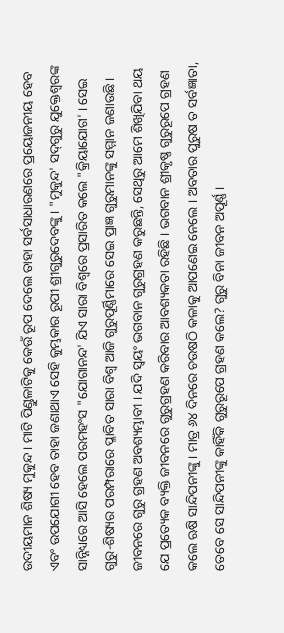ଉଦୀୟମାନ ଶିଷ୍ୟ ମୁକୁନ୍ଦ । ମାଟି ପିଣ୍ଡୁଳାଟିକୁ କେଉଁ ରୂପ ଦେଲେ ତାହା ସର୍ବସାଧାରଣରେ ପ୍ରୟୋଜନୀୟ ହେବ ଏବଂ ଉପଯୋଗୀ ହେବ ତାହା ଜଣାଥାଏ ସେହି କୁମ୍ଭକାର ରୂପୀ ଶ୍ରୀଗୁରୁଦେବଙ୍କୁ । "ମୁକୁନ୍ଦ' ସଦ୍‌ଗୁରୁ ଯୁକ୍ତେଶ୍ୱରଙ୍କ ସାନ୍ନିଧ୍ୟରେ ଆସି ହେଲେ ପରମହଂସ "ଯୋଗାନନ୍ଦ' ଯିଏ ସାରା ବିଶ୍ୱରେ ପ୍ରସାରିତ କଲେ "କ୍ରିୟାଯୋଗ' । ସେଇ ଗୁରୁ-ଶିଷ୍ୟର ପରମ୍ପରାରେ ପ୍ଳାବିତ ସାରା ବିଶ୍ୱ ଆଜି ଗୁରୁପୂର୍ଣ୍ଣିମାରେ ସେଇ ପ୍ରାଜ୍ଞ ଗୁରୁମାନଙ୍କୁ ସମ୍ମାନ ଜଣାଉଛି । ଜୀବନରେ ଗୁରୁ ଗ୍ରହଣ ଅବଶ୍ୟମ୍ଭାବୀ । ଯଦି ସ୍ୱୟଂ ଭଗବାନ ଗୁରୁଗ୍ରହଣ କରୁଛନ୍ତି, ସେଥିରୁ ଆମେ ଶିଖିଯିବା ଥୟ ଯେ ପ୍ରତ୍ୟେକ ବ୍ୟକ୍ତି ଜୀବନରେ ଗୁରୁଗ୍ରହଣ କରିବାର ଆବଶ୍ୟକତା ରହିଛି । ଭଗବାନ ଶ୍ରୀକୃଷ୍ଣ ଗୁରୁରୂପେ ଗ୍ରହଣ କଲେ ଋଷି ସାନ୍ଦିପନୀଙ୍କୁ । ମାତ୍ର ୬୪ ଦିନରେ ଚଉଷଠି କଳାକୁ ଆପଣେଇ ନେଲେ । ଅବତାର ପୁରୁଷ ତ ସର୍ବଜ୍ଞାତା, ତେବେ ସେ ସାନ୍ଦିପନୀଙ୍କୁ କାହିଁକି ଗୁରୁରୂପେ ଗ୍ରହଣ କଲେ? ଗୁରୁ ବିନା ଜୀବନ ଅପୂର୍ଣ୍ଣ ।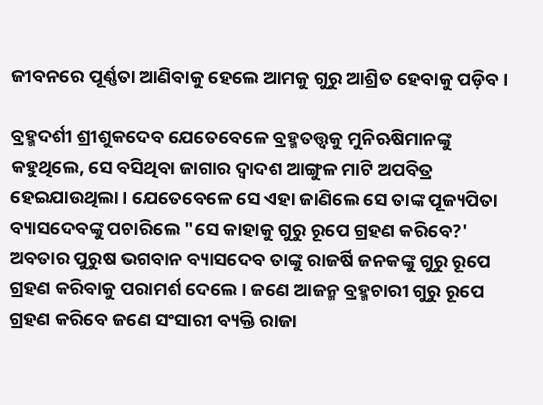ଜୀବନରେ ପୂର୍ଣ୍ଣତା ଆଣିବାକୁ ହେଲେ ଆମକୁ ଗୁରୁ ଆଶ୍ରିତ ହେବାକୁ ପଡ଼ିବ ।

ବ୍ରହ୍ମଦର୍ଶୀ ଶ୍ରୀଶୁକଦେବ ଯେତେବେଳେ ବ୍ରହ୍ମତତ୍ତ୍ୱକୁ ମୁନିଋଷିମାନଙ୍କୁ କହୁଥିଲେ, ସେ ବସିଥିବା ଜାଗାର ଦ୍ୱାଦଶ ଆଙ୍ଗୁଳ ମାଟି ଅପବିତ୍ର ହେଇଯାଉଥିଲା । ଯେତେବେଳେ ସେ ଏହା ଜାଣିଲେ ସେ ତାଙ୍କ ପୂଜ୍ୟପିତା ବ୍ୟାସଦେବଙ୍କୁ ପଚାରିଲେ "ସେ କାହାକୁ ଗୁରୁ ରୂପେ ଗ୍ରହଣ କରିବେ?' ଅବତାର ପୁରୁଷ ଭଗବାନ ବ୍ୟାସଦେବ ତାଙ୍କୁ ରାଜର୍ଷି ଜନକଙ୍କୁ ଗୁରୁ ରୂପେ ଗ୍ରହଣ କରିବାକୁ ପରାମର୍ଶ ଦେଲେ । ଜଣେ ଆଜନ୍ମ ବ୍ରହ୍ମଚାରୀ ଗୁରୁ ରୂପେ ଗ୍ରହଣ କରିବେ ଜଣେ ସଂସାରୀ ବ୍ୟକ୍ତି ରାଜା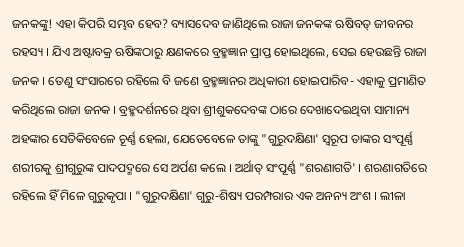ଜନକଙ୍କୁ! ଏହା କିପରି ସମ୍ଭବ ହେବ? ବ୍ୟାସଦେବ ଜାଣିଥିଲେ ରାଜା ଜନକଙ୍କ ଋଷିବତ୍‌ ଜୀବନର ରହସ୍ୟ । ଯିଏ ଅଷ୍ଟାବକ୍ର ଋଷିଙ୍କଠାରୁ କ୍ଷଣକରେ ବ୍ରହ୍ମଜ୍ଞାନ ପ୍ରାପ୍ତ ହୋଇଥିଲେ, ସେଇ ହେଉଛନ୍ତି ରାଜା ଜନକ । ତେଣୁ ସଂସାରରେ ରହିଲେ ବି ଜଣେ ବ୍ରହ୍ମଜ୍ଞାନର ଅଧିକାରୀ ହୋଇପାରିବ- ଏହାକୁ ପ୍ରମାଣିତ କରିଥିଲେ ରାଜା ଜନକ । ବ୍ରହ୍ମଦର୍ଶନରେ ଥିବା ଶ୍ରୀଶୁକଦେବଙ୍କ ଠାରେ ଦେଖାଦେଇଥିବା ସାମାନ୍ୟ ଅହଙ୍କାର ସେତିକିବେଳେ ଚୂର୍ଣ୍ଣ ହେଲା, ଯେତେବେଳେ ତାଙ୍କୁ "ଗୁରୁଦକ୍ଷିଣା' ସ୍ୱରୂପ ତାଙ୍କର ସଂପୂର୍ଣ୍ଣ ଶରୀରକୁ ଶ୍ରୀଗୁରୁଙ୍କ ପାଦପଦ୍ମରେ ସେ ଅର୍ପଣ କଲେ । ଅର୍ଥାତ୍‌ ସଂପୂର୍ଣ୍ଣ "ଶରଣାଗତି' । ଶରଣାଗତିରେ ରହିଲେ ହିଁ ମିଳେ ଗୁରୁକୃପା । "ଗୁରୁଦକ୍ଷିଣା' ଗୁରୁ-ଶିଷ୍ୟ ପରମ୍ପରାର ଏକ ଅନନ୍ୟ ଅଂଶ । ଲୀଳା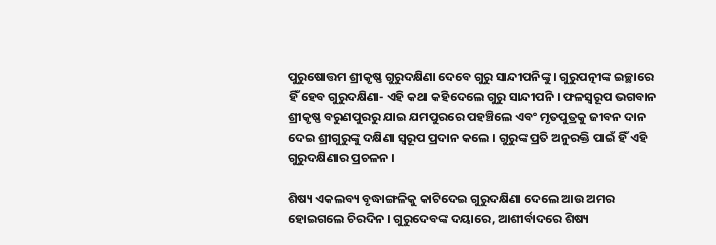ପୁରୁଷୋତ୍ତମ ଶ୍ରୀକୃଷ୍ଣ ଗୁରୁଦକ୍ଷିଣା ଦେବେ ଗୁରୁ ସାନ୍ଦୀପନିଙ୍କୁ । ଗୁରୁପତ୍ନୀଙ୍କ ଇଚ୍ଛାରେ ହିଁ ହେବ ଗୁରୁଦକ୍ଷିଣା- ଏହି କଥା କହିଦେଲେ ଗୁରୁ ସାନ୍ଦୀପନି । ଫଳସ୍ୱରୂପ ଭଗବାନ ଶ୍ରୀକୃଷ୍ଣ ବରୁଣପୁରରୁ ଯାଇ ଯମପୁରରେ ପହଞ୍ଚିଲେ ଏବଂ ମୃତପୁତ୍ରକୁ ଜୀବନ ଦାନ ଦେଇ ଶ୍ରୀଗୁରୁଙ୍କୁ ଦକ୍ଷିଣା ସ୍ୱରୂପ ପ୍ରଦାନ କଲେ । ଗୁରୁଙ୍କ ପ୍ରତି ଅନୁରକ୍ତି ପାଇଁ ହିଁ ଏହି ଗୁରୁଦକ୍ଷିଣାର ପ୍ରଚଳନ ।

ଶିଷ୍ୟ ଏକଲବ୍ୟ ବୃଦ୍ଧାଙ୍ଗଳିକୁ କାଟିଦେଇ ଗୁରୁଦକ୍ଷିଣା ଦେଲେ ଆଉ ଅମର ହୋଇଗଲେ ଚିରଦିନ । ଗୁରୁଦେବଙ୍କ ଦୟାରେ, ଆଶୀର୍ବାଦରେ ଶିଷ୍ୟ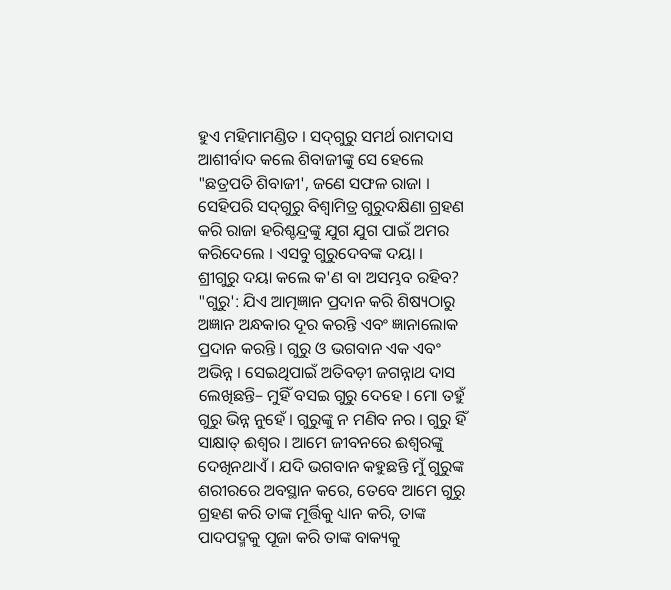ହୁଏ ମହିମାମଣ୍ଡିତ । ସଦ୍‌ଗୁରୁ ସମର୍ଥ ରାମଦାସ ଆଶୀର୍ବାଦ କଲେ ଶିବାଜୀଙ୍କୁ ସେ ହେଲେ "ଛତ୍ରପତି ଶିବାଜୀ', ଜଣେ ସଫଳ ରାଜା । ସେହିପରି ସଦ୍‌ଗୁରୁ ବିଶ୍ୱାମିତ୍ର ଗୁରୁଦକ୍ଷିଣା ଗ୍ରହଣ କରି ରାଜା ହରିଶ୍ଚନ୍ଦ୍ରଙ୍କୁ ଯୁଗ ଯୁଗ ପାଇଁ ଅମର କରିଦେଲେ । ଏସବୁ ଗୁରୁଦେବଙ୍କ ଦୟା । ଶ୍ରୀଗୁରୁ ଦୟା କଲେ କ'ଣ ବା ଅସମ୍ଭବ ରହିବ? "ଗୁରୁ': ଯିଏ ଆତ୍ମଜ୍ଞାନ ପ୍ରଦାନ କରି ଶିଷ୍ୟଠାରୁ ଅଜ୍ଞାନ ଅନ୍ଧକାର ଦୂର କରନ୍ତି ଏବଂ ଜ୍ଞାନାଲୋକ ପ୍ରଦାନ କରନ୍ତି । ଗୁରୁ ଓ ଭଗବାନ ଏକ ଏବଂ ଅଭିନ୍ନ । ସେଇଥିପାଇଁ ଅତିବଡ଼ୀ ଜଗନ୍ନାଥ ଦାସ ଲେଖିଛନ୍ତି– ମୁହିଁ ବସଇ ଗୁରୁ ଦେହେ । ମୋ ତହୁଁ ଗୁରୁ ଭିନ୍ନ ନୁହେଁ । ଗୁରୁଙ୍କୁ ନ ମଣିବ ନର । ଗୁରୁ ହିଁ ସାକ୍ଷାତ୍‌ ଈଶ୍ୱର । ଆମେ ଜୀବନରେ ଈଶ୍ୱରଙ୍କୁ ଦେଖିନଥାଏଁ । ଯଦି ଭଗବାନ କହୁଛନ୍ତି ମୁଁ ଗୁରୁଙ୍କ ଶରୀରରେ ଅବସ୍ଥାନ କରେ, ତେବେ ଆମେ ଗୁରୁ ଗ୍ରହଣ କରି ତାଙ୍କ ମୂର୍ତ୍ତିକୁ ଧ୍ୟାନ କରି, ତାଙ୍କ ପାଦପଦ୍ମକୁ ପୂଜା କରି ତାଙ୍କ ବାକ୍ୟକୁ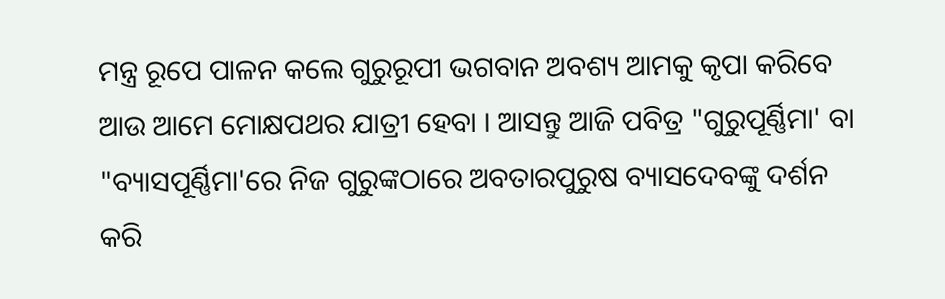ମନ୍ତ୍ର ରୂପେ ପାଳନ କଲେ ଗୁରୁରୂପୀ ଭଗବାନ ଅବଶ୍ୟ ଆମକୁ କୃପା କରିବେ ଆଉ ଆମେ ମୋକ୍ଷପଥର ଯାତ୍ରୀ ହେବା । ଆସନ୍ତୁ ଆଜି ପବିତ୍ର "ଗୁରୁପୂର୍ଣ୍ଣିମା' ବା "ବ୍ୟାସପୂର୍ଣ୍ଣିମା'ରେ ନିଜ ଗୁରୁଙ୍କଠାରେ ଅବତାରପୁରୁଷ ବ୍ୟାସଦେବଙ୍କୁ ଦର୍ଶନ କରି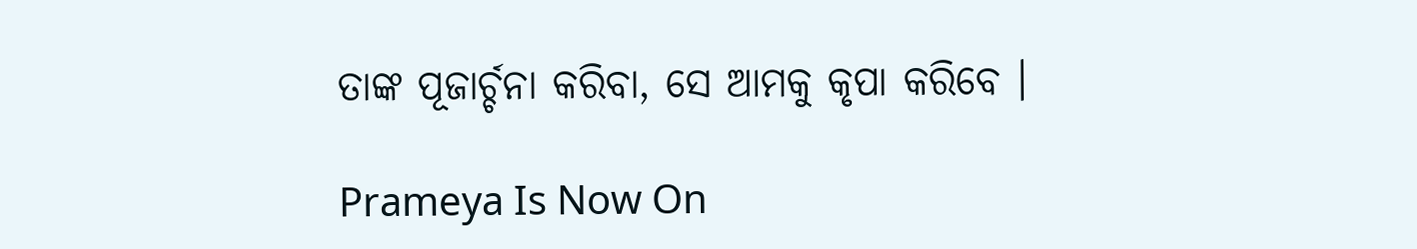ତାଙ୍କ ପୂଜାର୍ଚ୍ଚନା କରିବା, ସେ ଆମକୁ କୃପା କରିବେ ।

Prameya Is Now On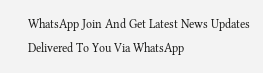WhatsApp Join And Get Latest News Updates Delivered To You Via WhatsApp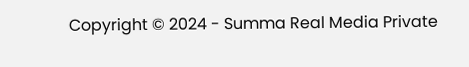Copyright © 2024 - Summa Real Media Private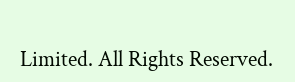Limited. All Rights Reserved.